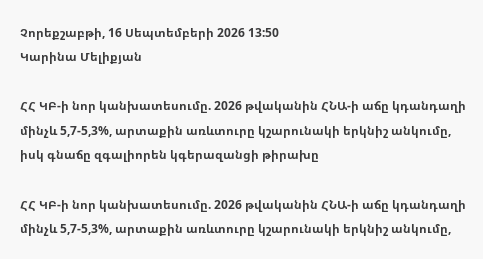Չորեքշաբթի, 16 Սեպտեմբերի 2026 13:50
Կարինա Մելիքյան

ՀՀ ԿԲ-ի նոր կանխատեսումը. 2026 թվականին ՀՆԱ-ի աճը կդանդաղի մինչև 5,7-5,3%, արտաքին առևտուրը կշարունակի երկնիշ անկումը, իսկ գնաճը զգալիորեն կգերազանցի թիրախը

ՀՀ ԿԲ-ի նոր կանխատեսումը. 2026 թվականին ՀՆԱ-ի աճը կդանդաղի մինչև 5,7-5,3%, արտաքին առևտուրը կշարունակի երկնիշ անկումը,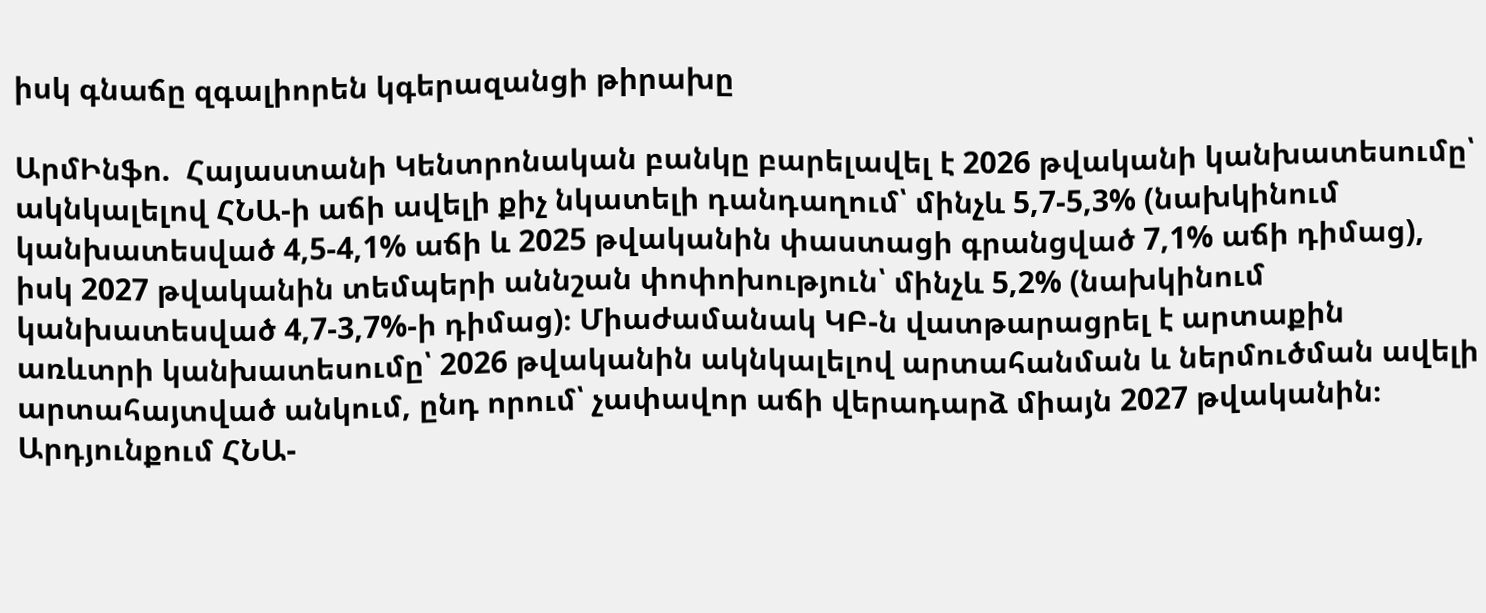իսկ գնաճը զգալիորեն կգերազանցի թիրախը

ԱրմԻնֆո.  Հայաստանի Կենտրոնական բանկը բարելավել է 2026 թվականի կանխատեսումը՝ ակնկալելով ՀՆԱ-ի աճի ավելի քիչ նկատելի դանդաղում՝ մինչև 5,7-5,3% (նախկինում կանխատեսված 4,5-4,1% աճի և 2025 թվականին փաստացի գրանցված 7,1% աճի դիմաց), իսկ 2027 թվականին տեմպերի աննշան փոփոխություն՝ մինչև 5,2% (նախկինում կանխատեսված 4,7-3,7%-ի դիմաց)։ Միաժամանակ ԿԲ-ն վատթարացրել է արտաքին առևտրի կանխատեսումը՝ 2026 թվականին ակնկալելով արտահանման և ներմուծման ավելի արտահայտված անկում, ընդ որում՝ չափավոր աճի վերադարձ միայն 2027 թվականին։ Արդյունքում ՀՆԱ-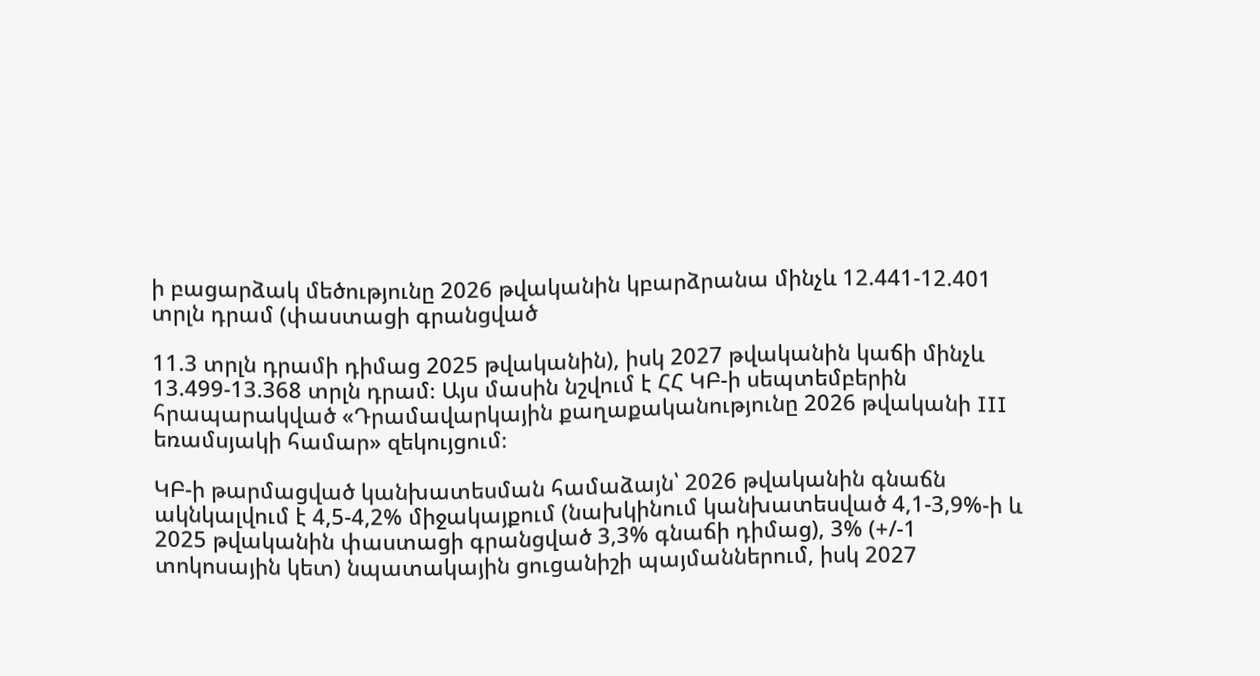ի բացարձակ մեծությունը 2026 թվականին կբարձրանա մինչև 12.441-12.401 տրլն դրամ (փաստացի գրանցված

11.3 տրլն դրամի դիմաց 2025 թվականին), իսկ 2027 թվականին կաճի մինչև 13.499-13.368 տրլն դրամ։ Այս մասին նշվում է ՀՀ ԿԲ-ի սեպտեմբերին հրապարակված «Դրամավարկային քաղաքականությունը 2026 թվականի III եռամսյակի համար» զեկույցում։

ԿԲ-ի թարմացված կանխատեսման համաձայն՝ 2026 թվականին գնաճն ակնկալվում է 4,5-4,2% միջակայքում (նախկինում կանխատեսված 4,1-3,9%-ի և 2025 թվականին փաստացի գրանցված 3,3% գնաճի դիմաց), 3% (+/-1 տոկոսային կետ) նպատակային ցուցանիշի պայմաններում, իսկ 2027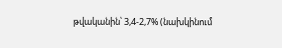թվականին՝ 3,4-2,7% (նախկինում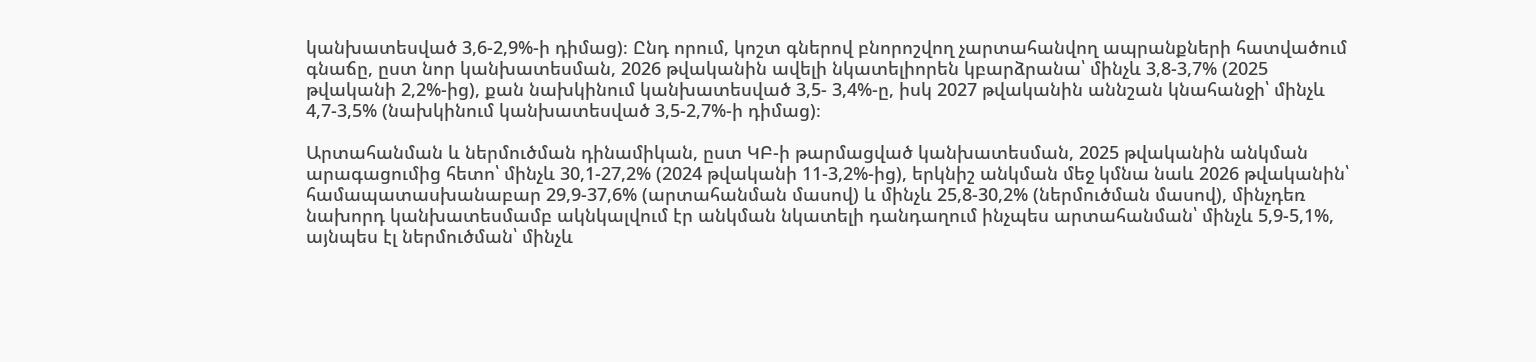կանխատեսված 3,6-2,9%-ի դիմաց)։ Ընդ որում, կոշտ գներով բնորոշվող չարտահանվող ապրանքների հատվածում գնաճը, ըստ նոր կանխատեսման, 2026 թվականին ավելի նկատելիորեն կբարձրանա՝ մինչև 3,8-3,7% (2025 թվականի 2,2%-ից), քան նախկինում կանխատեսված 3,5- 3,4%-ը, իսկ 2027 թվականին աննշան կնահանջի՝ մինչև 4,7-3,5% (նախկինում կանխատեսված 3,5-2,7%-ի դիմաց)։

Արտահանման և ներմուծման դինամիկան, ըստ ԿԲ-ի թարմացված կանխատեսման, 2025 թվականին անկման արագացումից հետո՝ մինչև 30,1-27,2% (2024 թվականի 11-3,2%-ից), երկնիշ անկման մեջ կմնա նաև 2026 թվականին՝ համապատասխանաբար 29,9-37,6% (արտահանման մասով) և մինչև 25,8-30,2% (ներմուծման մասով), մինչդեռ նախորդ կանխատեսմամբ ակնկալվում էր անկման նկատելի դանդաղում ինչպես արտահանման՝ մինչև 5,9-5,1%, այնպես էլ ներմուծման՝ մինչև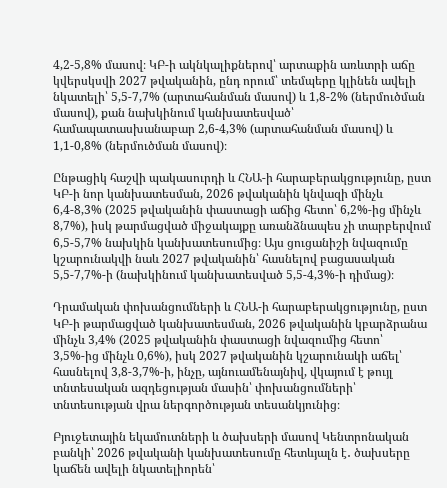4,2-5,8% մասով։ ԿԲ-ի ակնկալիքներով՝ արտաքին առևտրի աճը կվերսկսվի 2027 թվականին, ընդ որում՝ տեմպերը կլինեն ավելի նկատելի՝ 5,5-7,7% (արտահանման մասով) և 1,8-2% (ներմուծման մասով), քան նախկինում կանխատեսված՝ համապատասխանաբար 2,6-4,3% (արտահանման մասով) և 1,1-0,8% (ներմուծման մասով)։

Ընթացիկ հաշվի պակասուրդի և ՀՆԱ-ի հարաբերակցությունը, ըստ ԿԲ-ի նոր կանխատեսման, 2026 թվականին կնվազի մինչև 6,4-8,3% (2025 թվականին փաստացի աճից հետո՝ 6,2%-ից մինչև 8,7%), իսկ թարմացված միջակայքը առանձնապես չի տարբերվում 6,5-5,7% նախկին կանխատեսումից։ Այս ցուցանիշի նվազումը կշարունակվի նաև 2027 թվականին՝ հասնելով բացասական 5,5-7,7%-ի (նախկինում կանխատեսված 5,5-4,3%-ի դիմաց)։

Դրամական փոխանցումների և ՀՆԱ-ի հարաբերակցությունը, ըստ ԿԲ-ի թարմացված կանխատեսման, 2026 թվականին կբարձրանա մինչև 3,4% (2025 թվականին փաստացի նվազումից հետո՝ 3,5%-ից մինչև 0,6%), իսկ 2027 թվականին կշարունակի աճել՝ հասնելով 3,8-3,7%-ի, ինչը, այնուամենայնիվ, վկայում է թույլ տնտեսական ազդեցության մասին՝ փոխանցումների՝ տնտեսության վրա ներգործության տեսանկյունից։

Բյուջետային եկամուտների և ծախսերի մասով Կենտրոնական բանկի՝ 2026 թվականի կանխատեսումը հետևյալն է․ ծախսերը կաճեն ավելի նկատելիորեն՝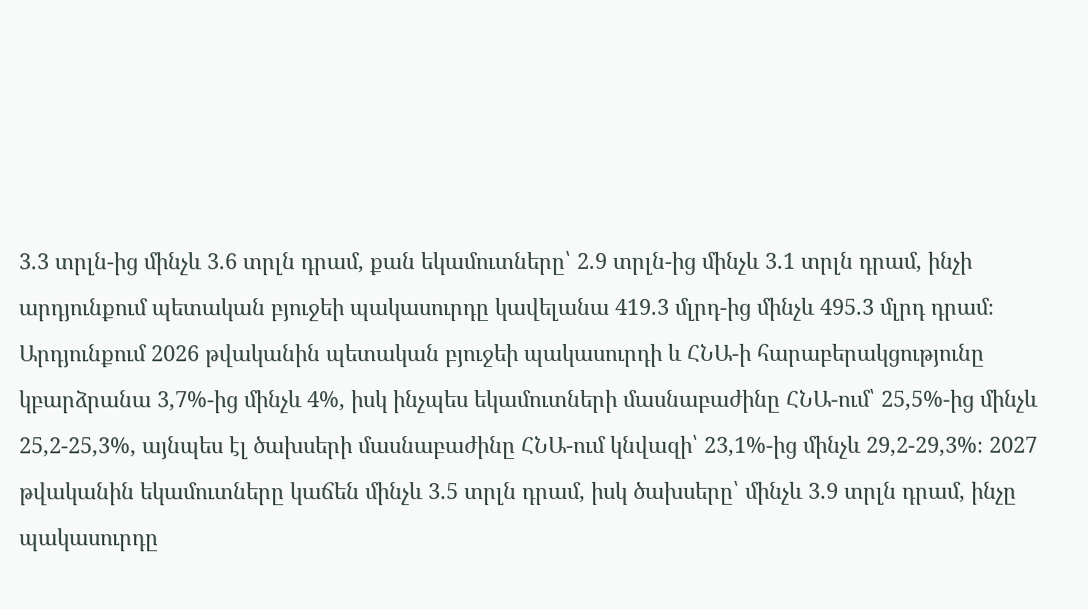3.3 տրլն-ից մինչև 3.6 տրլն դրամ, քան եկամուտները՝ 2.9 տրլն-ից մինչև 3.1 տրլն դրամ, ինչի արդյունքում պետական բյուջեի պակասուրդը կավելանա 419.3 մլրդ-ից մինչև 495.3 մլրդ դրամ։ Արդյունքում 2026 թվականին պետական բյուջեի պակասուրդի և ՀՆԱ-ի հարաբերակցությունը կբարձրանա 3,7%-ից մինչև 4%, իսկ ինչպես եկամուտների մասնաբաժինը ՀՆԱ-ում՝ 25,5%-ից մինչև 25,2-25,3%, այնպես էլ ծախսերի մասնաբաժինը ՀՆԱ-ում կնվազի՝ 23,1%-ից մինչև 29,2-29,3%։ 2027 թվականին եկամուտները կաճեն մինչև 3.5 տրլն դրամ, իսկ ծախսերը՝ մինչև 3.9 տրլն դրամ, ինչը պակասուրդը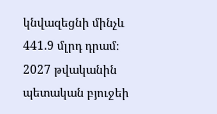կնվազեցնի մինչև 441.9 մլրդ դրամ։ 2027 թվականին պետական բյուջեի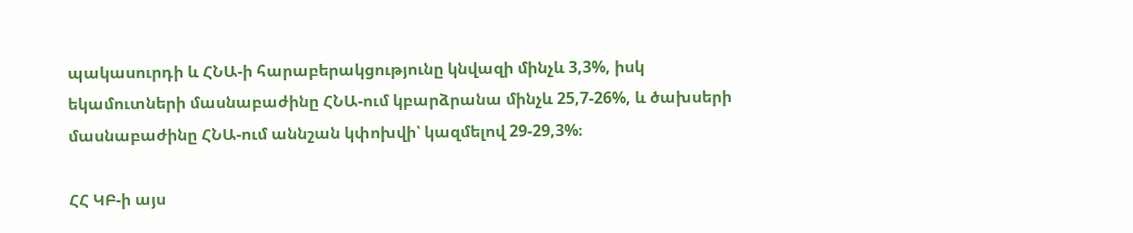պակասուրդի և ՀՆԱ-ի հարաբերակցությունը կնվազի մինչև 3,3%, իսկ եկամուտների մասնաբաժինը ՀՆԱ-ում կբարձրանա մինչև 25,7-26%, և ծախսերի մասնաբաժինը ՀՆԱ-ում աննշան կփոխվի՝ կազմելով 29-29,3%։

ՀՀ ԿԲ-ի այս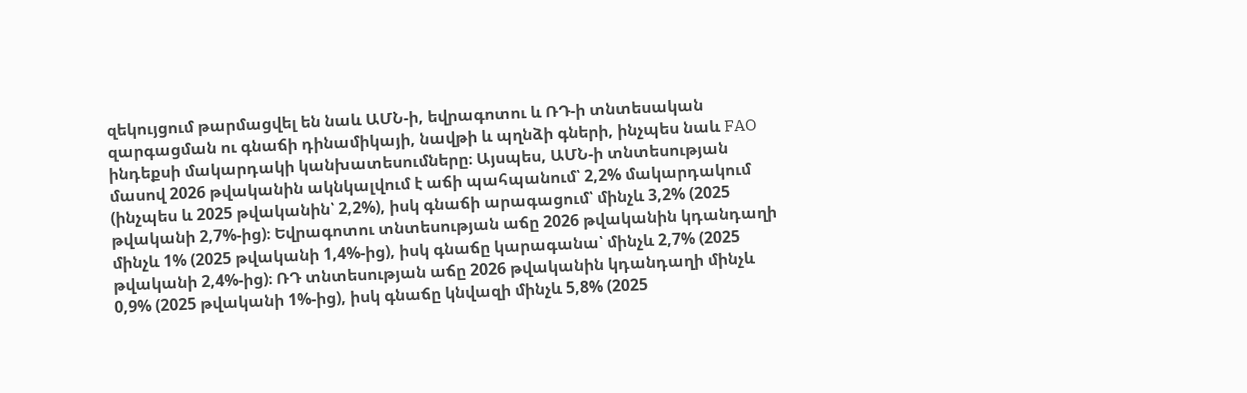զեկույցում թարմացվել են նաև ԱՄՆ-ի, եվրագոտու և ՌԴ-ի տնտեսական զարգացման ու գնաճի դինամիկայի, նավթի և պղնձի գների, ինչպես նաև FAO ինդեքսի մակարդակի կանխատեսումները։ Այսպես, ԱՄՆ-ի տնտեսության մասով 2026 թվականին ակնկալվում է աճի պահպանում՝ 2,2% մակարդակում (ինչպես և 2025 թվականին՝ 2,2%), իսկ գնաճի արագացում՝ մինչև 3,2% (2025 թվականի 2,7%-ից)։ Եվրագոտու տնտեսության աճը 2026 թվականին կդանդաղի մինչև 1% (2025 թվականի 1,4%-ից), իսկ գնաճը կարագանա՝ մինչև 2,7% (2025 թվականի 2,4%-ից)։ ՌԴ տնտեսության աճը 2026 թվականին կդանդաղի մինչև 0,9% (2025 թվականի 1%-ից), իսկ գնաճը կնվազի մինչև 5,8% (2025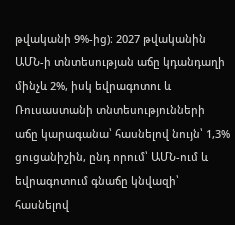թվականի 9%-ից)։ 2027 թվականին ԱՄՆ-ի տնտեսության աճը կդանդաղի մինչև 2%, իսկ եվրագոտու և Ռուսաստանի տնտեսությունների աճը կարագանա՝ հասնելով նույն՝ 1,3% ցուցանիշին, ընդ որում՝ ԱՄՆ-ում և եվրագոտում գնաճը կնվազի՝ հասնելով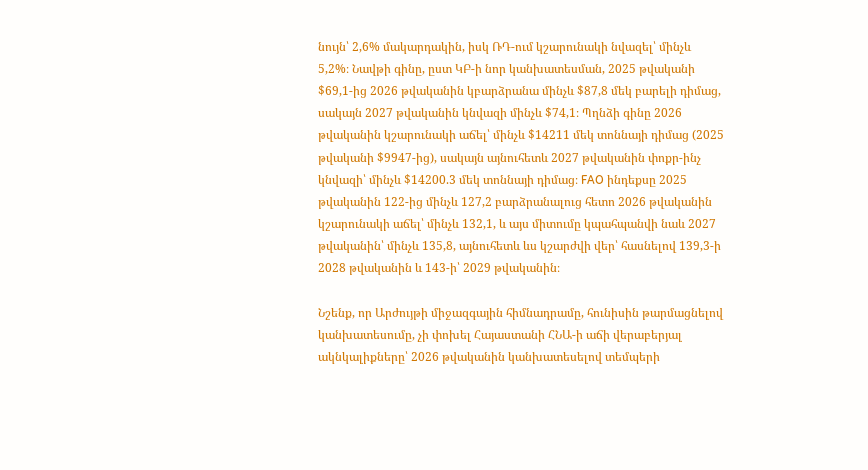նույն՝ 2,6% մակարդակին, իսկ ՌԴ-ում կշարունակի նվազել՝ մինչև 5,2%։ Նավթի գինը, ըստ ԿԲ-ի նոր կանխատեսման, 2025 թվականի $69,1-ից 2026 թվականին կբարձրանա մինչև $87,8 մեկ բարելի դիմաց, սակայն 2027 թվականին կնվազի մինչև $74,1։ Պղնձի գինը 2026 թվականին կշարունակի աճել՝ մինչև $14211 մեկ տոննայի դիմաց (2025 թվականի $9947-ից), սակայն այնուհետև 2027 թվականին փոքր-ինչ կնվազի՝ մինչև $14200.3 մեկ տոննայի դիմաց։ FAO ինդեքսը 2025 թվականին 122-ից մինչև 127,2 բարձրանալուց հետո 2026 թվականին կշարունակի աճել՝ մինչև 132,1, և այս միտումը կպահպանվի նաև 2027 թվականին՝ մինչև 135,8, այնուհետև ևս կշարժվի վեր՝ հասնելով 139,3-ի 2028 թվականին և 143-ի՝ 2029 թվականին։

Նշենք, որ Արժույթի միջազգային հիմնադրամը, հունիսին թարմացնելով կանխատեսումը, չի փոխել Հայաստանի ՀՆԱ-ի աճի վերաբերյալ ակնկալիքները՝ 2026 թվականին կանխատեսելով տեմպերի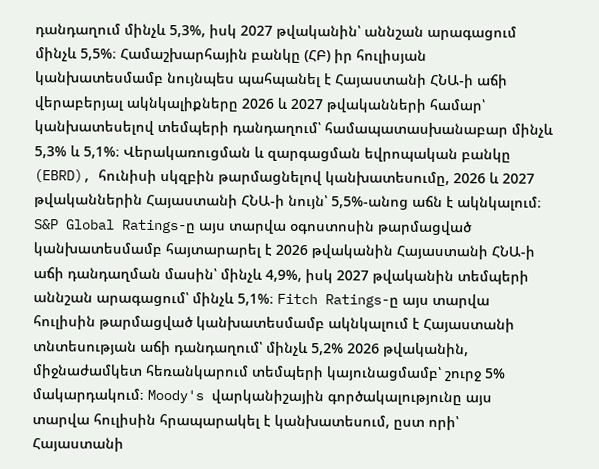դանդաղում մինչև 5,3%, իսկ 2027 թվականին՝ աննշան արագացում մինչև 5,5%։ Համաշխարհային բանկը (ՀԲ) իր հուլիսյան կանխատեսմամբ նույնպես պահպանել է Հայաստանի ՀՆԱ-ի աճի վերաբերյալ ակնկալիքները 2026 և 2027 թվականների համար՝ կանխատեսելով տեմպերի դանդաղում՝ համապատասխանաբար մինչև 5,3% և 5,1%։ Վերակառուցման և զարգացման եվրոպական բանկը (EBRD), հունիսի սկզբին թարմացնելով կանխատեսումը, 2026 և 2027 թվականներին Հայաստանի ՀՆԱ-ի նույն՝ 5,5%-անոց աճն է ակնկալում։ S&P Global Ratings-ը այս տարվա օգոստոսին թարմացված կանխատեսմամբ հայտարարել է 2026 թվականին Հայաստանի ՀՆԱ-ի աճի դանդաղման մասին՝ մինչև 4,9%, իսկ 2027 թվականին տեմպերի աննշան արագացում՝ մինչև 5,1%։ Fitch Ratings-ը այս տարվա հուլիսին թարմացված կանխատեսմամբ ակնկալում է Հայաստանի տնտեսության աճի դանդաղում՝ մինչև 5,2% 2026 թվականին, միջնաժամկետ հեռանկարում տեմպերի կայունացմամբ՝ շուրջ 5% մակարդակում։ Moody's վարկանիշային գործակալությունը այս տարվա հուլիսին հրապարակել է կանխատեսում, ըստ որի՝ Հայաստանի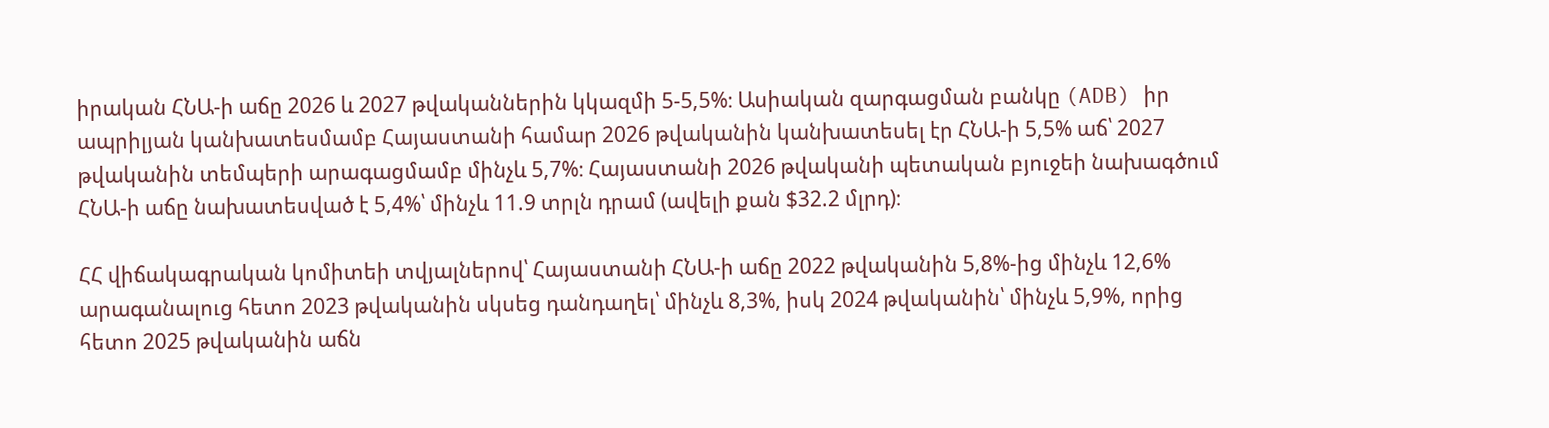իրական ՀՆԱ-ի աճը 2026 և 2027 թվականներին կկազմի 5-5,5%։ Ասիական զարգացման բանկը (ADB) իր ապրիլյան կանխատեսմամբ Հայաստանի համար 2026 թվականին կանխատեսել էր ՀՆԱ-ի 5,5% աճ՝ 2027 թվականին տեմպերի արագացմամբ մինչև 5,7%։ Հայաստանի 2026 թվականի պետական բյուջեի նախագծում ՀՆԱ-ի աճը նախատեսված է 5,4%՝ մինչև 11.9 տրլն դրամ (ավելի քան $32.2 մլրդ)։

ՀՀ վիճակագրական կոմիտեի տվյալներով՝ Հայաստանի ՀՆԱ-ի աճը 2022 թվականին 5,8%-ից մինչև 12,6% արագանալուց հետո 2023 թվականին սկսեց դանդաղել՝ մինչև 8,3%, իսկ 2024 թվականին՝ մինչև 5,9%, որից հետո 2025 թվականին աճն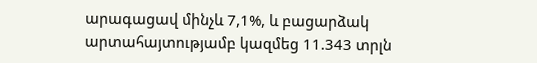արագացավ մինչև 7,1%, և բացարձակ արտահայտությամբ կազմեց 11.343 տրլն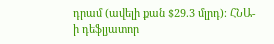դրամ (ավելի քան $29.3 մլրդ)։ ՀՆԱ-ի դեֆլյատոր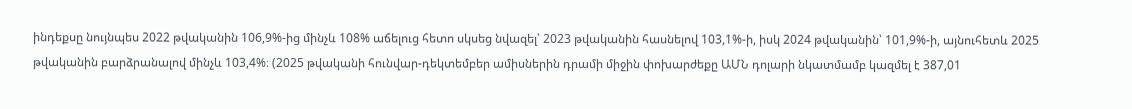ինդեքսը նույնպես 2022 թվականին 106,9%-ից մինչև 108% աճելուց հետո սկսեց նվազել՝ 2023 թվականին հասնելով 103,1%-ի, իսկ 2024 թվականին՝ 101,9%-ի, այնուհետև 2025 թվականին բարձրանալով մինչև 103,4%։ (2025 թվականի հունվար-դեկտեմբեր ամիսներին դրամի միջին փոխարժեքը ԱՄՆ դոլարի նկատմամբ կազմել է 387,01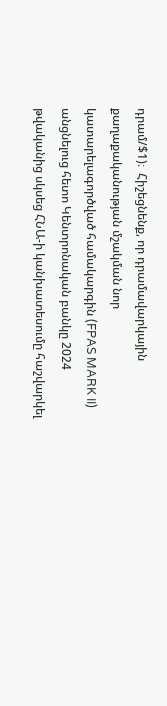դրամ/$1)։  Հիշեցնենք, որ դրամավարկային քաղաքականության մշակման նոր կատարելագործված համակարգին (FPAS MARK II) անցնելուց հետո Կենտրոնական բանկը 2024 թվականից սկսեց ՀՆԱ-ի կանխատեսումը հաշվարկել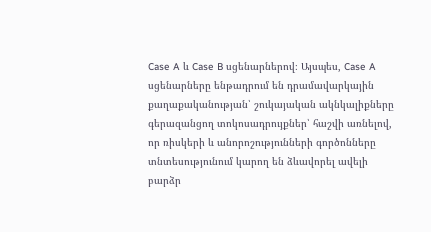Case A և Case B սցենարներով։ Այսպես, Case A սցենարները ենթադրում են դրամավարկային քաղաքականության՝ շուկայական ակնկալիքները գերազանցող տոկոսադրույքներ՝ հաշվի առնելով, որ ռիսկերի և անորոշությունների գործոնները տնտեսությունում կարող են ձևավորել ավելի բարձր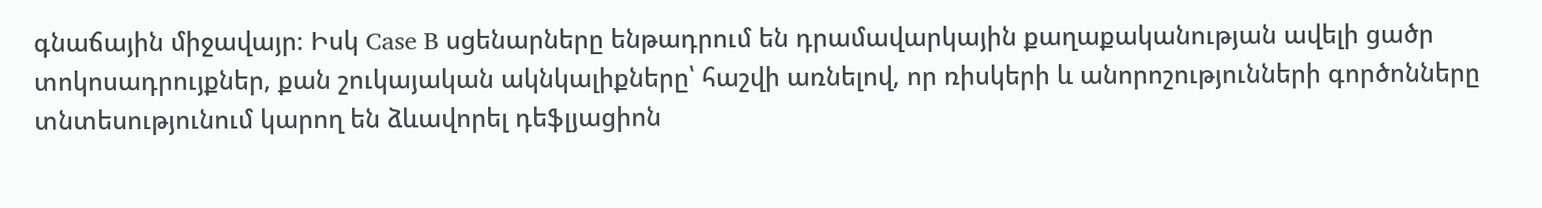գնաճային միջավայր։ Իսկ Case B սցենարները ենթադրում են դրամավարկային քաղաքականության ավելի ցածր տոկոսադրույքներ, քան շուկայական ակնկալիքները՝ հաշվի առնելով, որ ռիսկերի և անորոշությունների գործոնները տնտեսությունում կարող են ձևավորել դեֆլյացիոն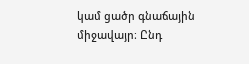կամ ցածր գնաճային միջավայր։ Ընդ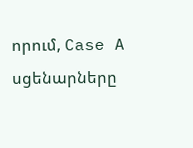որում, Case A սցենարները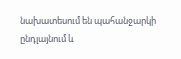նախատեսում են պահանջարկի ընդլայնում և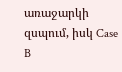առաջարկի զսպում, իսկ Case B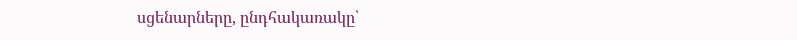սցենարները, ընդհակառակը՝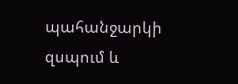պահանջարկի զսպում և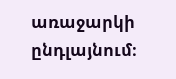առաջարկի ընդլայնում։